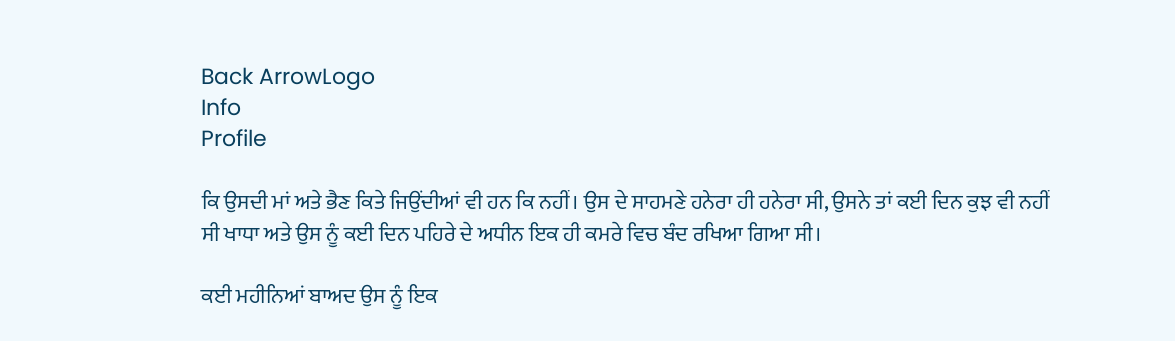Back ArrowLogo
Info
Profile

ਕਿ ਉਸਦੀ ਮਾਂ ਅਤੇ ਭੈਣ ਕਿਤੇ ਜਿਉਂਦੀਆਂ ਵੀ ਹਨ ਕਿ ਨਹੀਂ। ਉਸ ਦੇ ਸਾਹਮਣੇ ਹਨੇਰਾ ਹੀ ਹਨੇਰਾ ਸੀ, ਉਸਨੇ ਤਾਂ ਕਈ ਦਿਨ ਕੁਝ ਵੀ ਨਹੀਂ ਸੀ ਖਾਧਾ ਅਤੇ ਉਸ ਨੂੰ ਕਈ ਦਿਨ ਪਹਿਰੇ ਦੇ ਅਧੀਨ ਇਕ ਹੀ ਕਮਰੇ ਵਿਚ ਬੰਦ ਰਖਿਆ ਗਿਆ ਸੀ।

ਕਈ ਮਹੀਨਿਆਂ ਬਾਅਦ ਉਸ ਨੂੰ ਇਕ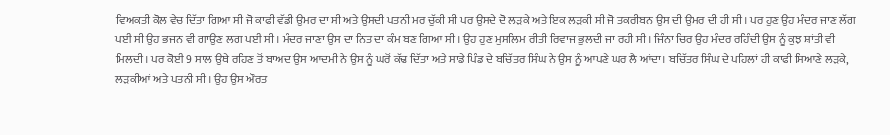ਵਿਅਕਤੀ ਕੋਲ ਵੇਚ ਦਿੱਤਾ ਗਿਆ ਸੀ ਜੋ ਕਾਫੀ ਵੱਡੀ ਉਮਰ ਦਾ ਸੀ ਅਤੇ ਉਸਦੀ ਪਤਨੀ ਮਰ ਚੁੱਕੀ ਸੀ ਪਰ ਉਸਦੇ ਦੋ ਲੜਕੇ ਅਤੇ ਇਕ ਲੜਕੀ ਸੀ ਜੋ ਤਕਰੀਬਨ ਉਸ ਦੀ ਉਮਰ ਦੀ ਹੀ ਸੀ। ਪਰ ਹੁਣ ਉਹ ਮੰਦਰ ਜਾਣ ਲੱਗ ਪਈ ਸੀ ਉਹ ਭਜਨ ਵੀ ਗਾਉਣ ਲਗ ਪਈ ਸੀ। ਮੰਦਰ ਜਾਣਾ ਉਸ ਦਾ ਨਿਤ ਦਾ ਕੰਮ ਬਣ ਗਿਆ ਸੀ। ਉਹ ਹੁਣ ਮੁਸਲਿਮ ਰੀਤੀ ਰਿਵਾਜ ਭੁਲਦੀ ਜਾ ਰਹੀ ਸੀ। ਜਿੰਨਾ ਚਿਰ ਉਹ ਮੰਦਰ ਰਹਿੰਦੀ ਉਸ ਨੂੰ ਕੁਝ ਸ਼ਾਂਤੀ ਵੀ ਮਿਲਦੀ। ਪਰ ਕੋਈ 9 ਸਾਲ ਉਥੇ ਰਹਿਣ ਤੋਂ ਬਾਅਦ ਉਸ ਆਦਮੀ ਨੇ ਉਸ ਨੂੰ ਘਰੋਂ ਕੱਢ ਦਿੱਤਾ ਅਤੇ ਸਾਡੇ ਪਿੰਡ ਦੇ ਬਚਿੱਤਰ ਸਿੰਘ ਨੇ ਉਸ ਨੂੰ ਆਪਣੇ ਘਰ ਲੈ ਆਂਦਾ। ਬਚਿੱਤਰ ਸਿੰਘ ਦੇ ਪਹਿਲਾਂ ਹੀ ਕਾਫੀ ਸਿਆਣੇ ਲੜਕੇ, ਲੜਕੀਆਂ ਅਤੇ ਪਤਨੀ ਸੀ। ਉਹ ਉਸ ਔਰਤ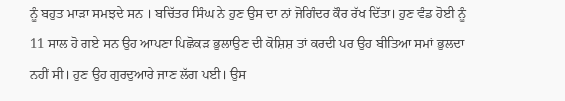ਨੂੰ ਬਹੁਤ ਮਾੜਾ ਸਮਝਦੇ ਸਨ । ਬਚਿੱਤਰ ਸਿੰਘ ਨੇ ਹੁਣ ਉਸ ਦਾ ਨਾਂ ਜੋਗਿੰਦਰ ਕੌਰ ਰੱਖ ਦਿੱਤਾ। ਹੁਣ ਵੰਡ ਹੋਈ ਨੂੰ 11 ਸਾਲ ਹੋ ਗਏ ਸਨ ਉਹ ਆਪਣਾ ਪਿਛੋਕੜ ਭੁਲਾਉਣ ਦੀ ਕੋਸ਼ਿਸ਼ ਤਾਂ ਕਰਦੀ ਪਰ ਉਹ ਬੀਤਿਆ ਸਮਾਂ ਭੁਲਦਾ ਨਹੀਂ ਸੀ। ਹੁਣ ਉਹ ਗੁਰਦੁਆਰੇ ਜਾਣ ਲੱਗ ਪਈ। ਉਸ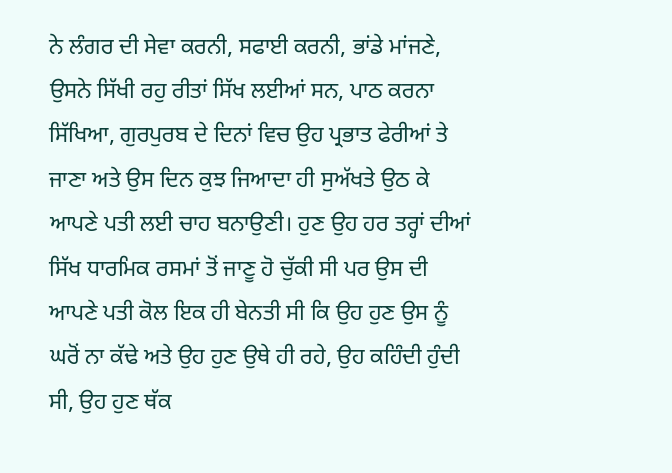ਨੇ ਲੰਗਰ ਦੀ ਸੇਵਾ ਕਰਨੀ, ਸਫਾਈ ਕਰਨੀ, ਭਾਂਡੇ ਮਾਂਜਣੇ, ਉਸਨੇ ਸਿੱਖੀ ਰਹੁ ਰੀਤਾਂ ਸਿੱਖ ਲਈਆਂ ਸਨ, ਪਾਠ ਕਰਨਾ ਸਿੱਖਿਆ, ਗੁਰਪੁਰਬ ਦੇ ਦਿਨਾਂ ਵਿਚ ਉਹ ਪ੍ਰਭਾਤ ਫੇਰੀਆਂ ਤੇ ਜਾਣਾ ਅਤੇ ਉਸ ਦਿਨ ਕੁਝ ਜਿਆਦਾ ਹੀ ਸੁਅੱਖਤੇ ਉਠ ਕੇ ਆਪਣੇ ਪਤੀ ਲਈ ਚਾਹ ਬਨਾਉਣੀ। ਹੁਣ ਉਹ ਹਰ ਤਰ੍ਹਾਂ ਦੀਆਂ ਸਿੱਖ ਧਾਰਮਿਕ ਰਸਮਾਂ ਤੋਂ ਜਾਣੂ ਹੋ ਚੁੱਕੀ ਸੀ ਪਰ ਉਸ ਦੀ ਆਪਣੇ ਪਤੀ ਕੋਲ ਇਕ ਹੀ ਬੇਨਤੀ ਸੀ ਕਿ ਉਹ ਹੁਣ ਉਸ ਨੂੰ ਘਰੋਂ ਨਾ ਕੱਢੇ ਅਤੇ ਉਹ ਹੁਣ ਉਥੇ ਹੀ ਰਹੇ, ਉਹ ਕਹਿੰਦੀ ਹੁੰਦੀ ਸੀ, ਉਹ ਹੁਣ ਥੱਕ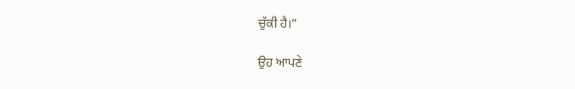ਚੁੱਕੀ ਹੈ।”

ਉਹ ਆਪਣੇ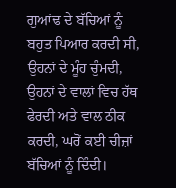ਗੁਆਂਢ ਦੇ ਬੱਚਿਆਂ ਨੂੰ ਬਹੁਤ ਪਿਆਰ ਕਰਦੀ ਸੀ, ਉਹਨਾਂ ਦੇ ਮੂੰਹ ਚੁੰਮਦੀ, ਉਹਨਾਂ ਦੇ ਵਾਲਾਂ ਵਿਚ ਹੱਥ ਫੇਰਦੀ ਅਤੇ ਵਾਲ ਠੀਕ ਕਰਦੀ, ਘਰੋਂ ਕਈ ਚੀਜ਼ਾਂ ਬੱਚਿਆਂ ਨੂੰ ਦਿੰਦੀ।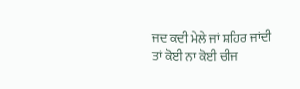ਜਦ ਕਦੀ ਮੇਲੇ ਜਾਂ ਸ਼ਹਿਰ ਜਾਂਦੀ ਤਾਂ ਕੋਈ ਨਾ ਕੋਈ ਚੀਜ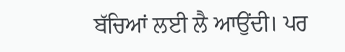ਬੱਚਿਆਂ ਲਈ ਲੈ ਆਉਂਦੀ। ਪਰ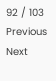92 / 103
Previous
Next